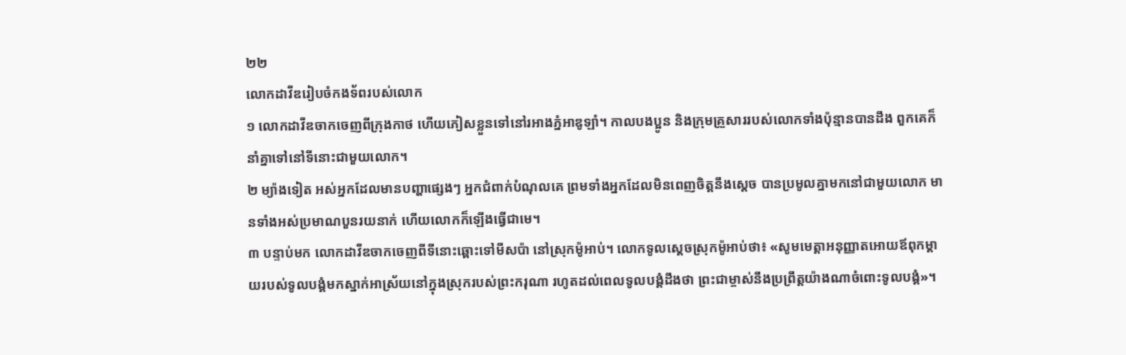២២
លោកដាវីឌរៀបចំកងទ័ពរបស់លោក
១ លោកដាវីឌចាកចេញពីក្រុងកាថ ហើយភៀសខ្លួនទៅនៅរអាងភ្នំអាឌូឡាំ។ កាលបងប្អូន និងក្រុមគ្រួសាររបស់លោកទាំងប៉ុន្មានបានដឹង ពួកគេក៏នាំគ្នាទៅនៅទីនោះជាមួយលោក។
២ ម្យ៉ាងទៀត អស់អ្នកដែលមានបញ្ហាផ្សេងៗ អ្នកជំពាក់បំណុលគេ ព្រមទាំងអ្នកដែលមិនពេញចិត្តនឹងស្ដេច បានប្រមូលគ្នាមកនៅជាមួយលោក មានទាំងអស់ប្រមាណបួនរយនាក់ ហើយលោកក៏ឡើងធ្វើជាមេ។
៣ បន្ទាប់មក លោកដាវីឌចាកចេញពីទីនោះឆ្ពោះទៅមីសប៉ា នៅស្រុកម៉ូអាប់។ លោកទូលស្ដេចស្រុកម៉ូអាប់ថា៖ «សូមមេត្តាអនុញ្ញាតអោយឪពុកម្ដាយរបស់ទូលបង្គំមកស្នាក់អាស្រ័យនៅក្នុងស្រុករបស់ព្រះករុណា រហូតដល់ពេលទូលបង្គំដឹងថា ព្រះជាម្ចាស់នឹងប្រព្រឹត្តយ៉ាងណាចំពោះទូលបង្គំ»។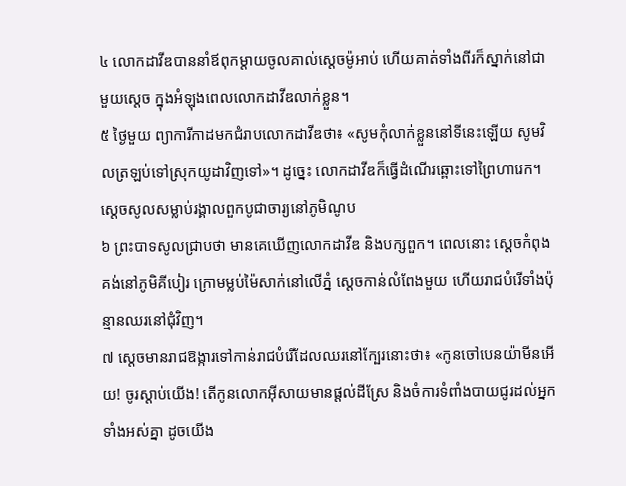៤ លោកដាវីឌបាននាំឪពុកម្ដាយចូលគាល់ស្ដេចម៉ូអាប់ ហើយគាត់ទាំងពីរក៏ស្នាក់នៅជាមួយស្ដេច ក្នុងអំឡុងពេលលោកដាវីឌលាក់ខ្លួន។
៥ ថ្ងៃមួយ ព្យាការីកាដមកជំរាបលោកដាវីឌថា៖ «សូមកុំលាក់ខ្លួននៅទីនេះឡើយ សូមវិលត្រឡប់ទៅស្រុកយូដាវិញទៅ»។ ដូច្នេះ លោកដាវីឌក៏ធ្វើដំណើរឆ្ពោះទៅព្រៃហារេក។
ស្ដេចសូលសម្លាប់រង្គាលពួកបូជាចារ្យនៅភូមិណូប
៦ ព្រះបាទសូលជ្រាបថា មានគេឃើញលោកដាវីឌ និងបក្សពួក។ ពេលនោះ ស្ដេចកំពុងគង់នៅភូមិគីបៀរ ក្រោមម្លប់ម៉ៃសាក់នៅលើភ្នំ ស្ដេចកាន់លំពែងមួយ ហើយរាជបំរើទាំងប៉ុន្មានឈរនៅជុំវិញ។
៧ ស្ដេចមានរាជឱង្ការទៅកាន់រាជបំរើដែលឈរនៅក្បែរនោះថា៖ «កូនចៅបេនយ៉ាមីនអើយ! ចូរស្ដាប់យើង! តើកូនលោកអ៊ីសាយមានផ្ដល់ដីស្រែ និងចំការទំពាំងបាយជូរដល់អ្នកទាំងអស់គ្នា ដូចយើង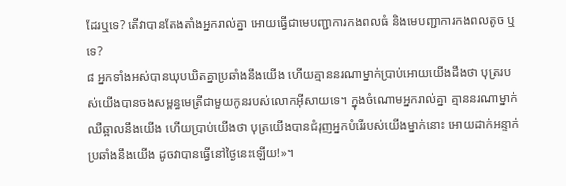ដែរឬទេ? តើវាបានតែងតាំងអ្នករាល់គ្នា អោយធ្វើជាមេបញ្ជាការកងពលធំ និងមេបញ្ជាការកងពលតូច ឬទេ?
៨ អ្នកទាំងអស់បានឃុបឃិតគ្នាប្រឆាំងនឹងយើង ហើយគ្មាននរណាម្នាក់ប្រាប់អោយយើងដឹងថា បុត្ររបស់យើងបានចងសម្ពន្ធមេត្រីជាមួយកូនរបស់លោកអ៊ីសាយទេ។ ក្នុងចំណោមអ្នករាល់គ្នា គ្មាននរណាម្នាក់ឈឺឆ្អាលនឹងយើង ហើយប្រាប់យើងថា បុត្រយើងបានជំរុញអ្នកបំរើរបស់យើងម្នាក់នោះ អោយដាក់អន្ទាក់ប្រឆាំងនឹងយើង ដូចវាបានធ្វើនៅថ្ងៃនេះឡើយ!»។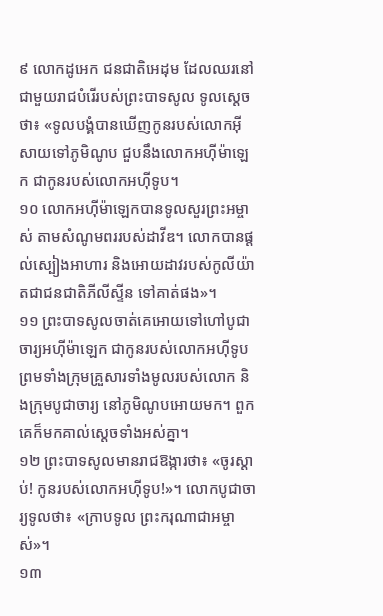៩ លោកដូអេក ជនជាតិអេដុម ដែលឈរនៅជាមួយរាជបំរើរបស់ព្រះបាទសូល ទូលស្ដេចថា៖ «ទូលបង្គំបានឃើញកូនរបស់លោកអ៊ីសាយទៅភូមិណូប ជួបនឹងលោកអហ៊ីម៉ាឡេក ជាកូនរបស់លោកអហ៊ីទូប។
១០ លោកអហ៊ីម៉ាឡេកបានទូលសួរព្រះអម្ចាស់ តាមសំណូមពររបស់ដាវីឌ។ លោកបានផ្ដល់ស្បៀងអាហារ និងអោយដាវរបស់កូលីយ៉ាតជាជនជាតិភីលីស្ទីន ទៅគាត់ផង»។
១១ ព្រះបាទសូលចាត់គេអោយទៅហៅបូជាចារ្យអហ៊ីម៉ាឡេក ជាកូនរបស់លោកអហ៊ីទូប ព្រមទាំងក្រុមគ្រួសារទាំងមូលរបស់លោក និងក្រុមបូជាចារ្យ នៅភូមិណូបអោយមក។ ពួកគេក៏មកគាល់ស្ដេចទាំងអស់គ្នា។
១២ ព្រះបាទសូលមានរាជឱង្ការថា៖ «ចូរស្ដាប់! កូនរបស់លោកអហ៊ីទូប!»។ លោកបូជាចារ្យទូលថា៖ «ក្រាបទូល ព្រះករុណាជាអម្ចាស់»។
១៣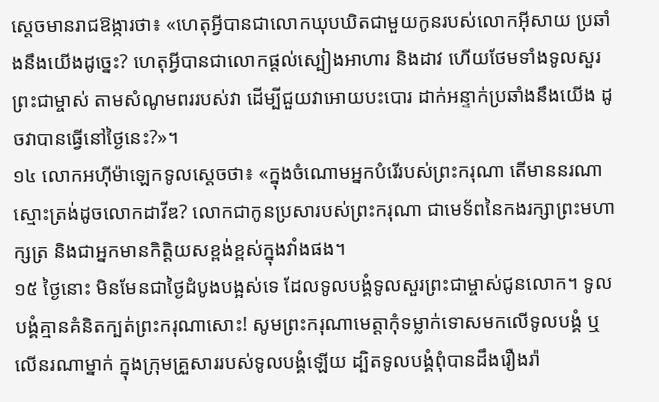ស្ដេចមានរាជឱង្ការថា៖ «ហេតុអ្វីបានជាលោកឃុបឃិតជាមួយកូនរបស់លោកអ៊ីសាយ ប្រឆាំងនឹងយើងដូច្នេះ? ហេតុអ្វីបានជាលោកផ្ដល់ស្បៀងអាហារ និងដាវ ហើយថែមទាំងទូលសួរព្រះជាម្ចាស់ តាមសំណូមពររបស់វា ដើម្បីជួយវាអោយបះបោរ ដាក់អន្ទាក់ប្រឆាំងនឹងយើង ដូចវាបានធ្វើនៅថ្ងៃនេះ?»។
១៤ លោកអហ៊ីម៉ាឡេកទូលស្ដេចថា៖ «ក្នុងចំណោមអ្នកបំរើរបស់ព្រះករុណា តើមាននរណាស្មោះត្រង់ដូចលោកដាវីឌ? លោកជាកូនប្រសារបស់ព្រះករុណា ជាមេទ័ពនៃកងរក្សាព្រះមហាក្សត្រ និងជាអ្នកមានកិត្តិយសខ្ពង់ខ្ពស់ក្នុងវាំងផង។
១៥ ថ្ងៃនោះ មិនមែនជាថ្ងៃដំបូងបង្អស់ទេ ដែលទូលបង្គំទូលសួរព្រះជាម្ចាស់ជូនលោក។ ទូលបង្គំគ្មានគំនិតក្បត់ព្រះករុណាសោះ! សូមព្រះករុណាមេត្តាកុំទម្លាក់ទោសមកលើទូលបង្គំ ឬលើនរណាម្នាក់ ក្នុងក្រុមគ្រួសាររបស់ទូលបង្គំឡើយ ដ្បិតទូលបង្គំពុំបានដឹងរឿងរ៉ា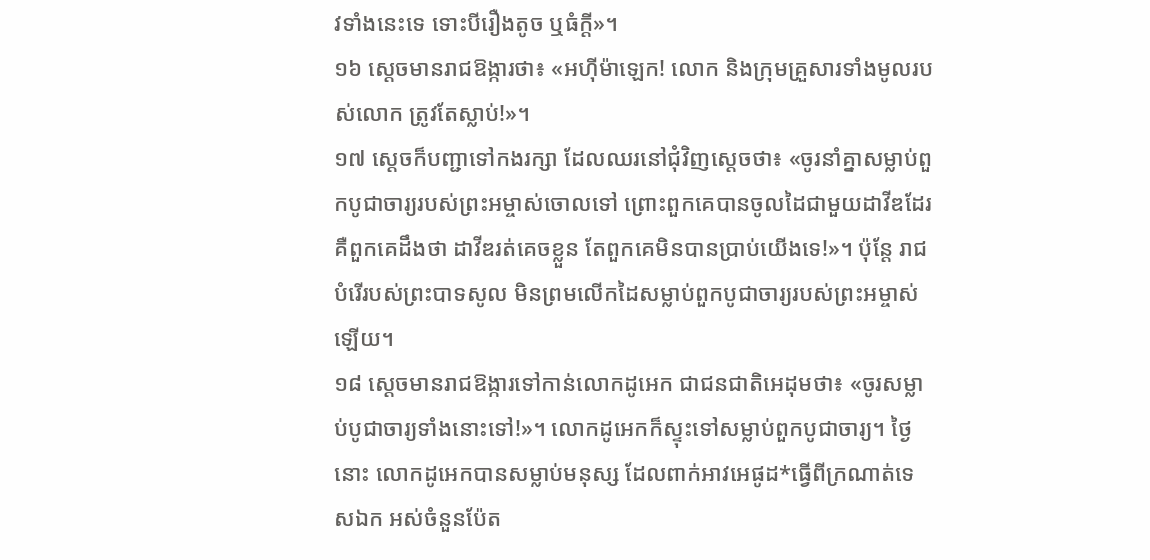វទាំងនេះទេ ទោះបីរឿងតូច ឬធំក្ដី»។
១៦ ស្ដេចមានរាជឱង្ការថា៖ «អហ៊ីម៉ាឡេក! លោក និងក្រុមគ្រួសារទាំងមូលរបស់លោក ត្រូវតែស្លាប់!»។
១៧ ស្ដេចក៏បញ្ជាទៅកងរក្សា ដែលឈរនៅជុំវិញស្ដេចថា៖ «ចូរនាំគ្នាសម្លាប់ពួកបូជាចារ្យរបស់ព្រះអម្ចាស់ចោលទៅ ព្រោះពួកគេបានចូលដៃជាមួយដាវីឌដែរ គឺពួកគេដឹងថា ដាវីឌរត់គេចខ្លួន តែពួកគេមិនបានប្រាប់យើងទេ!»។ ប៉ុន្តែ រាជបំរើរបស់ព្រះបាទសូល មិនព្រមលើកដៃសម្លាប់ពួកបូជាចារ្យរបស់ព្រះអម្ចាស់ឡើយ។
១៨ ស្ដេចមានរាជឱង្ការទៅកាន់លោកដូអេក ជាជនជាតិអេដុមថា៖ «ចូរសម្លាប់បូជាចារ្យទាំងនោះទៅ!»។ លោកដូអេកក៏ស្ទុះទៅសម្លាប់ពួកបូជាចារ្យ។ ថ្ងៃនោះ លោកដូអេកបានសម្លាប់មនុស្ស ដែលពាក់អាវអេផូដ*ធ្វើពីក្រណាត់ទេសឯក អស់ចំនួនប៉ែត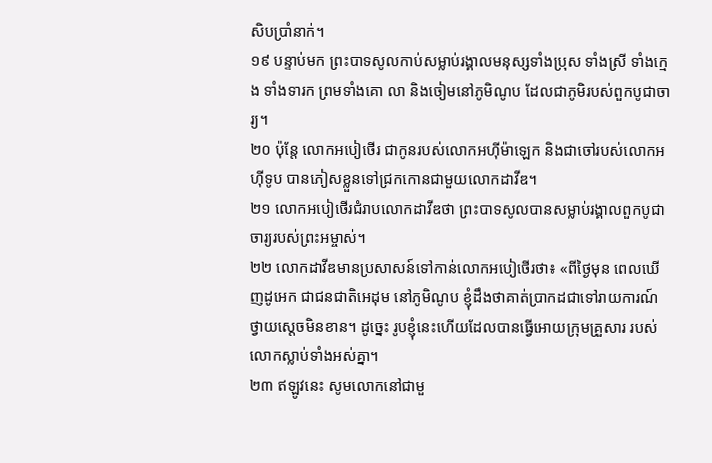សិបប្រាំនាក់។
១៩ បន្ទាប់មក ព្រះបាទសូលកាប់សម្លាប់រង្គាលមនុស្សទាំងប្រុស ទាំងស្រី ទាំងក្មេង ទាំងទារក ព្រមទាំងគោ លា និងចៀមនៅភូមិណូប ដែលជាភូមិរបស់ពួកបូជាចារ្យ។
២០ ប៉ុន្តែ លោកអបៀថើរ ជាកូនរបស់លោកអហ៊ីម៉ាឡេក និងជាចៅរបស់លោកអហ៊ីទូប បានភៀសខ្លួនទៅជ្រកកោនជាមួយលោកដាវីឌ។
២១ លោកអបៀថើរជំរាបលោកដាវីឌថា ព្រះបាទសូលបានសម្លាប់រង្គាលពួកបូជាចារ្យរបស់ព្រះអម្ចាស់។
២២ លោកដាវីឌមានប្រសាសន៍ទៅកាន់លោកអបៀថើរថា៖ «ពីថ្ងៃមុន ពេលឃើញដូអេក ជាជនជាតិអេដុម នៅភូមិណូប ខ្ញុំដឹងថាគាត់ប្រាកដជាទៅរាយការណ៍ថ្វាយស្ដេចមិនខាន។ ដូច្នេះ រូបខ្ញុំនេះហើយដែលបានធ្វើអោយក្រុមគ្រួសារ របស់លោកស្លាប់ទាំងអស់គ្នា។
២៣ ឥឡូវនេះ សូមលោកនៅជាមួ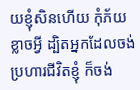យខ្ញុំសិនហើយ កុំភ័យខ្លាចអ្វី ដ្បិតអ្នកដែលចង់ប្រហារជីវិតខ្ញុំ ក៏ចង់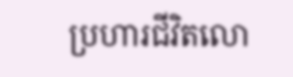ប្រហារជីវិតលោ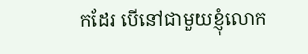កដែរ បើនៅជាមួយខ្ញុំលោក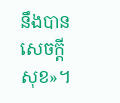នឹងបានសេចក្ដីសុខ»។